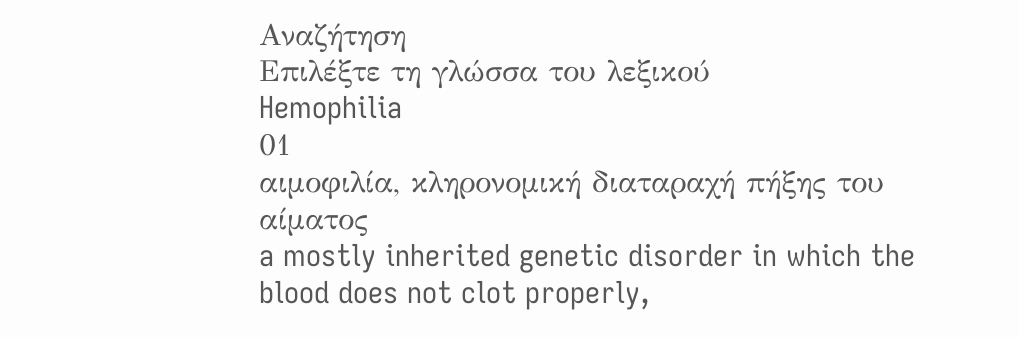Αναζήτηση
Επιλέξτε τη γλώσσα του λεξικού
Hemophilia
01
αιμοφιλία, κληρονομική διαταραχή πήξης του αίματος
a mostly inherited genetic disorder in which the blood does not clot properly,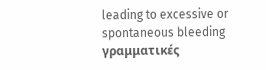leading to excessive or spontaneous bleeding
γραμματικές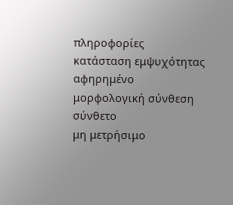πληροφορίες
κατάσταση εμψυχότητας
αφηρημένο
μορφολογική σύνθεση
σύνθετο
μη μετρήσιμο